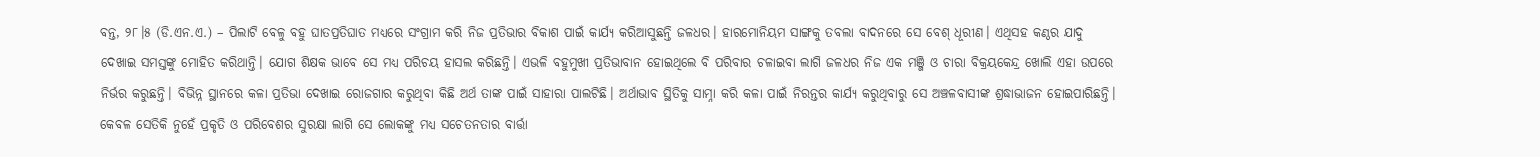ବନ୍ତ, ୨୮।୫ (ଡି.ଏନ.ଏ.) – ପିଲାଟି ବେଳୁ ବହୁ ଘାତପ୍ରତିଘାତ ମଧ୍ୟରେ ସଂଗ୍ରାମ କରି ନିଜ ପ୍ରତିଭାର ବିକାଶ ପାଇଁ କାର୍ଯ୍ୟ କରିଆସୁଛନ୍ତି ଜଳଧର। ହାରମୋନିୟମ ସାଙ୍ଗକୁ ତବଲା ବାଦନରେ ସେ ବେଶ୍ ଧୂରୀଣ। ଏଥିସହ କଣ୍ଠର ଯାଦୁ ଦେଖାଇ ସମସ୍ତଙ୍କୁ ମୋହିତ କରିଥାନ୍ତି। ଯୋଗ ଶିକ୍ଷକ ଭାବେ ସେ ମଧ୍ୟ ପରିଚୟ ହାସଲ କରିଛନ୍ତି। ଏଭଳି ବହୁମୁଖୀ ପ୍ରତିଭାବାନ ହୋଇଥିଲେ ବି ପରିବାର ଚଳାଇବା ଲାଗି ଜଳଧର ନିଜ ଏକ ମଞ୍ଜି ଓ ଚାରା ବିକ୍ରୟକେନ୍ଦ୍ର ଖୋଲି ଏହା ଉପରେ ନିର୍ଭର କରୁଛନ୍ତି। ବିଭିନ୍ନ ସ୍ଥାନରେ କଳା ପ୍ରତିଭା ଦେଖାଇ ରୋଜଗାର କରୁଥିବା କିଛି ଅର୍ଥ ତାଙ୍କ ପାଇଁ ସାହାରା ପାଲଟିଛି। ଅର୍ଥାଭାବ ସ୍ଥିତିକୁ ସାମ୍ନା କରି କଳା ପାଇଁ ନିରନ୍ତର କାର୍ଯ୍ୟ କରୁଥିବାରୁ ସେ ଅଞ୍ଚଳବାସୀଙ୍କ ଶ୍ରଦ୍ଧାଭାଜନ ହୋଇପାରିଛନ୍ତି। କେବଳ ସେତିକି ନୁହେଁ ପ୍ରକୃତି ଓ ପରିବେଶର ସୁରକ୍ଷା ଲାଗି ସେ ଲୋକଙ୍କୁ ମଧ୍ୟ ସଚେତନତାର ବାର୍ତ୍ତା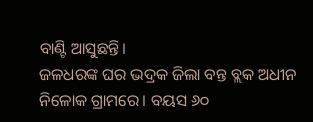ବାଣ୍ଟି ଆସୁଛନ୍ତି।
ଜଳଧରଙ୍କ ଘର ଭଦ୍ରକ ଜିଲା ବନ୍ତ ବ୍ଲକ ଅଧୀନ ନିଳୋକ ଗ୍ରାମରେ। ବୟସ ୬୦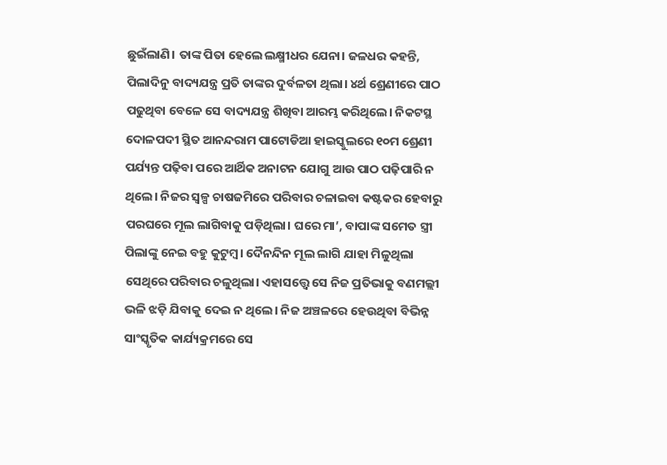ଛୁଇଁଲାଣି। ତାଙ୍କ ପିତା ହେଲେ ଲକ୍ଷ୍ମୀଧର ଯେନା। ଜଳଧର କହନ୍ତି, ପିଲାଦିନୁ ବାଦ୍ୟଯନ୍ତ୍ର ପ୍ରତି ତାଙ୍କର ଦୁର୍ବଳତା ଥିଲା। ୪ର୍ଥ ଶ୍ରେଣୀରେ ପାଠ ପଢୁଥିବା ବେଳେ ସେ ବାଦ୍ୟଯନ୍ତ୍ର ଶିଖିବା ଆରମ୍ଭ କରିଥିଲେ। ନିକଟସ୍ଥ ଦୋଳପଦୀ ସ୍ଥିତ ଆନନ୍ଦରାମ ପାଟୋଡିଆ ହାଇସ୍କୁଲରେ ୧୦ମ ଶ୍ରେଣୀ ପର୍ଯ୍ୟନ୍ତ ପଢ଼ିବା ପରେ ଆର୍ଥିକ ଅନାଟନ ଯୋଗୁ ଆଉ ପାଠ ପଢ଼ିପାରି ନ ଥିଲେ। ନିଜର ସ୍ବଳ୍ପ ଚାଷଜମିରେ ପରିବାର ଚଳାଇବା କଷ୍ଟକର ହେବାରୁ ପରଘରେ ମୂଲ ଲାଗିବାକୁ ପଡ଼ିଥିଲା। ଘରେ ମା’, ବାପାଙ୍କ ସମେତ ସ୍ତ୍ରୀ ପିଲାଙ୍କୁ ନେଇ ବହୁ କୁଟୁମ୍ବ। ଦୈନନ୍ଦିନ ମୂଲ ଲାଗି ଯାହା ମିଳୁଥିଲା ସେଥିରେ ପରିବାର ଚଳୁଥିଲା। ଏହାସତ୍ତ୍ୱେ ସେ ନିଜ ପ୍ରତିଭାକୁ ବଣମଲ୍ଲୀ ଭଳି ଝଡ଼ି ଯିବାକୁ ଦେଇ ନ ଥିଲେ। ନିଜ ଅଞ୍ଚଳରେ ହେଉଥିବା ବିଭିନ୍ନ ସାଂସ୍କୃତିକ କାର୍ଯ୍ୟକ୍ରମରେ ସେ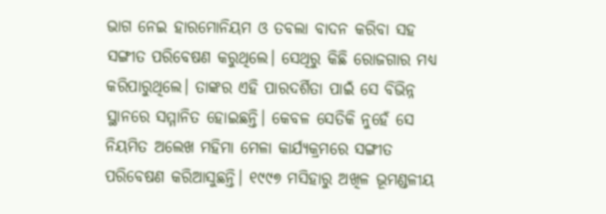ଭାଗ ନେଇ ହାରମୋନିୟମ ଓ ତବଲା ବାଦନ କରିବା ସହ ସଙ୍ଗୀତ ପରିବେଷଣ କରୁଥିଲେ। ସେଥିରୁ କିଛି ରୋଜଗାର ମଧ୍ୟ କରିପାରୁଥିଲେ। ତାଙ୍କର ଏହି ପାରଦର୍ଶିତା ପାଇଁ ସେ ବିଭିନ୍ନ ସ୍ଥାନରେ ସମ୍ମାନିତ ହୋଇଛନ୍ତି। କେବଳ ସେତିକି ନୁହେଁ ସେ ନିୟମିତ ଅଲେଖ ମହିମା ମେଳା କାର୍ଯ୍ୟକ୍ରମରେ ସଙ୍ଗୀତ ପରିବେଷଣ କରିଆସୁଛନ୍ତି। ୧୯୯୭ ମସିହାରୁ ଅଖିଳ ଭୂମଣ୍ଡଳୀୟ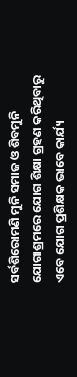ସର୍ବଶିରୋମଣି ମୁନି ସମାଜ ଓ ଶିବମୁନି ଯୋଗାଶ୍ରମରେ ଯୋଗ ଶିକ୍ଷା ଗ୍ରହଣ କରିଥିବାରୁ ଏବେ ଯୋଗ ପ୍ରଶିକ୍ଷକ ଭାବେ କାର୍ଯ୍ୟ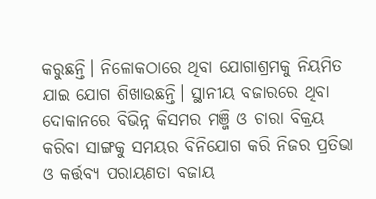କରୁଛନ୍ତି। ନିଳୋକଠାରେ ଥିବା ଯୋଗାଶ୍ରମକୁ ନିୟମିତ ଯାଇ ଯୋଗ ଶିଖାଉଛନ୍ତି। ସ୍ଥାନୀୟ ବଜାରରେ ଥିବା ଦୋକାନରେ ବିଭିନ୍ନ କିସମର ମଞ୍ଜି ଓ ଚାରା ବିକ୍ରୟ କରିବା ସାଙ୍ଗକୁ ସମୟର ବିନିଯୋଗ କରି ନିଜର ପ୍ରତିଭା ଓ କର୍ତ୍ତବ୍ୟ ପରାୟଣତା ବଜାୟ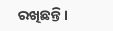ରଖିଛନ୍ତି।